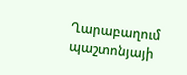Ղարաբաղում պաշտոնյայի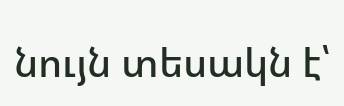նույն տեսակն է՝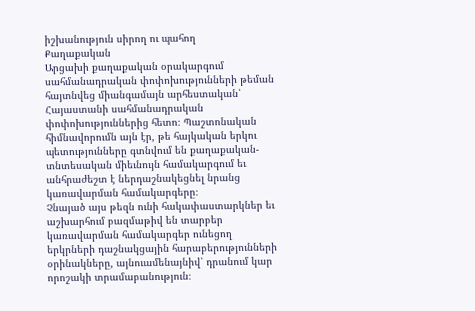իշխանություն սիրող ու պահող
Քաղաքական
Արցախի քաղաքական օրակարգում սահմանադրական փոփոխությունների թեման հայտնվեց միանգամայն արհեստական՝ Հայաստանի սահմանադրական փոփոխություններից հետո։ Պաշտոնական հիմնավորումն այն էր, թե հայկական երկու պետությունները գտնվում են քաղաքական-տնտեսական միեւնույն համակարգում եւ անհրաժեշտ է ներդաշնակեցնել նրանց կառավարման համակարգերը։
Չնայած այս թեզն ունի հակափաստարկներ եւ աշխարհում բազմաթիվ են տարբեր կառավարման համակարգեր ունեցող երկրների դաշնակցային հարաբերությունների օրինակները, այնուամենայնիվ՝ դրանում կար որոշակի տրամաբանություն։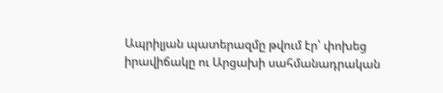Ապրիլյան պատերազմը թվում էր՝ փոխեց իրավիճակը ու Արցախի սահմանադրական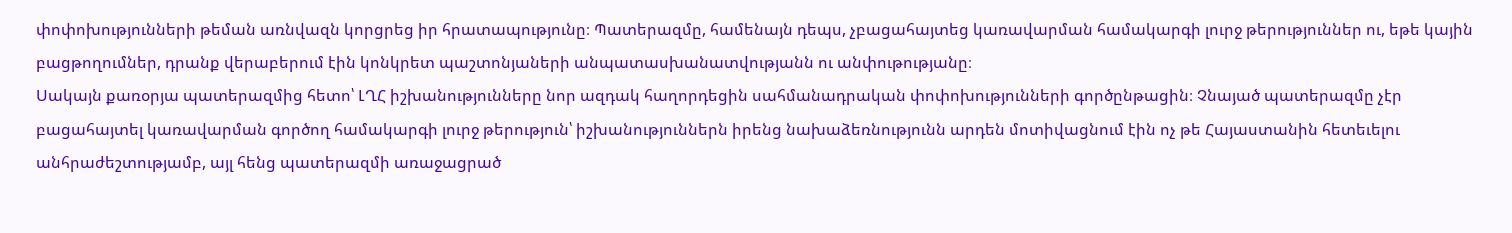փոփոխությունների թեման առնվազն կորցրեց իր հրատապությունը։ Պատերազմը, համենայն դեպս, չբացահայտեց կառավարման համակարգի լուրջ թերություններ ու, եթե կային բացթողումներ, դրանք վերաբերում էին կոնկրետ պաշտոնյաների անպատասխանատվությանն ու անփութությանը։
Սակայն քառօրյա պատերազմից հետո՝ ԼՂՀ իշխանությունները նոր ազդակ հաղորդեցին սահմանադրական փոփոխությունների գործընթացին։ Չնայած պատերազմը չէր բացահայտել կառավարման գործող համակարգի լուրջ թերություն՝ իշխանություններն իրենց նախաձեռնությունն արդեն մոտիվացնում էին ոչ թե Հայաստանին հետեւելու անհրաժեշտությամբ, այլ հենց պատերազմի առաջացրած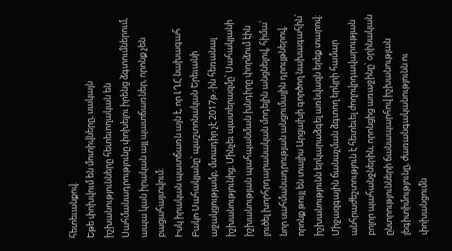հետեւանքով։
Եթե փոխվում են մոտիվները, սակայն իշխանությունները հետեւողական են Սահմանադրությունը փոխելու իրենց ձգտումներում, ապա կան իրական այլ պատճառներ, որոնք չեն բացահայտվում։
Իսկ իրական պատճառն այն է, որ ԼՂՀ նախագահ Բակո Սահակյանը՝ պաշտոնական Երեւանի աջակցությամբ, մտադիր չէ 2017թ.-ին հեռանալ իշխանությունից։ Մինչեւ պատերազմը՝ Սահակյանի իշխանության պահպանման խնդիրը փորձում էին լուծել խորհրդարանական մոդելին անցնելով, հիմա՝ նոր սահմանադրության անցումային դրույթներով, որոնք թույլ են տալիս Արցախի գործող նախագահին՝ իշխանությունն երկարաձգել առնվազն երեք տարով։
Միջազգային ճանաչման ձգտող երկրի համար անհրաժեշտություն է հետեւել ժողովրդավարության բոլոր պահանջներին, որոնցից առաջինը՝ օրինական ընտրությունների ճանապարհով իշխանության լեգիտիմությունը, ժառանգականությունն ու փոխանցումն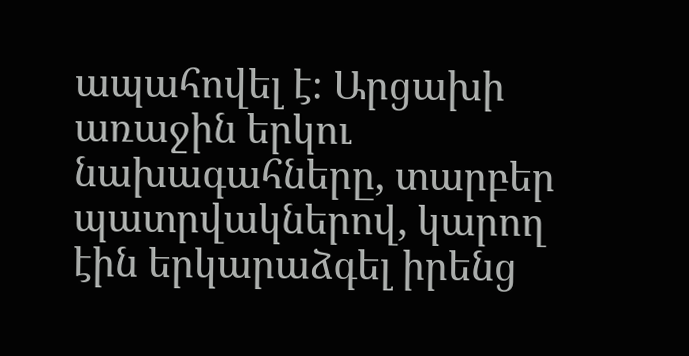ապահովել է։ Արցախի առաջին երկու նախագահները, տարբեր պատրվակներով, կարող էին երկարաձգել իրենց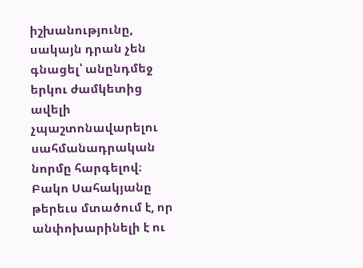իշխանությունը, սակայն դրան չեն գնացել՝ անընդմեջ երկու ժամկետից ավելի չպաշտոնավարելու սահմանադրական նորմը հարգելով։
Բակո Սահակյանը թերեւս մտածում է, որ անփոխարինելի է ու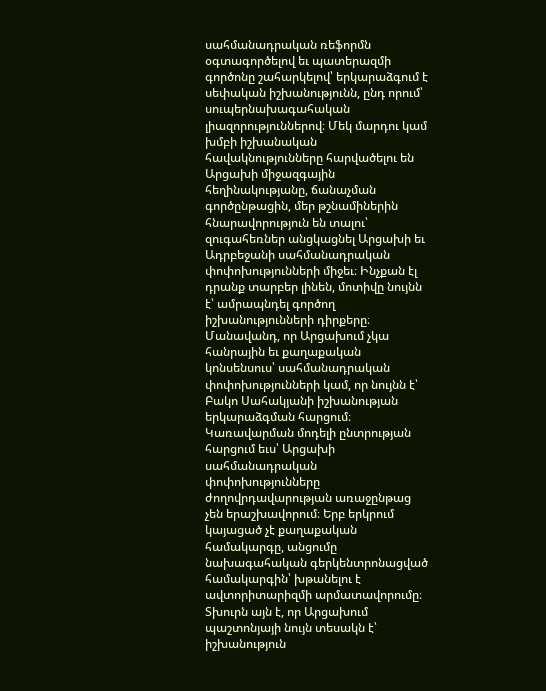սահմանադրական ռեֆորմն օգտագործելով եւ պատերազմի գործոնը շահարկելով՝ երկարաձգում է սեփական իշխանությունն, ընդ որում՝ սուպերնախագահական լիազորություններով։ Մեկ մարդու կամ խմբի իշխանական հավակնությունները հարվածելու են Արցախի միջազգային հեղինակությանը, ճանաչման գործընթացին, մեր թշնամիներին հնարավորություն են տալու՝ զուգահեռներ անցկացնել Արցախի եւ Ադրբեջանի սահմանադրական փոփոխությունների միջեւ։ Ինչքան էլ դրանք տարբեր լինեն, մոտիվը նույնն է՝ ամրապնդել գործող իշխանությունների դիրքերը։
Մանավանդ, որ Արցախում չկա հանրային եւ քաղաքական կոնսենսուս՝ սահմանադրական փոփոխությունների կամ, որ նույնն է՝ Բակո Սահակյանի իշխանության երկարաձգման հարցում։
Կառավարման մոդելի ընտրության հարցում եւս՝ Արցախի սահմանադրական փոփոխությունները ժողովրդավարության առաջընթաց չեն երաշխավորում։ Երբ երկրում կայացած չէ քաղաքական համակարգը, անցումը նախագահական գերկենտրոնացված համակարգին՝ խթանելու է ավտորիտարիզմի արմատավորումը։
Տխուրն այն է, որ Արցախում պաշտոնյայի նույն տեսակն է՝ իշխանություն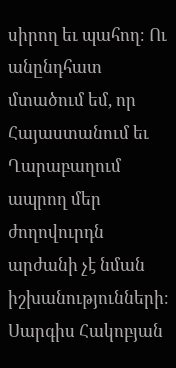սիրող եւ պահող։ Ու անընդհատ մտածում եմ, որ Հայաստանում եւ Ղարաբաղում ապրող մեր ժողովուրդն արժանի չէ նման իշխանությունների։
Սարգիս Հակոբյան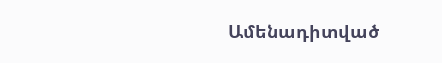Ամենադիտված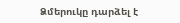Ձմերուկը դարձել է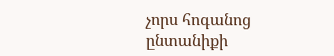չորս հոգանոց ընտանիքի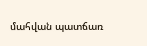մահվան պատճառ